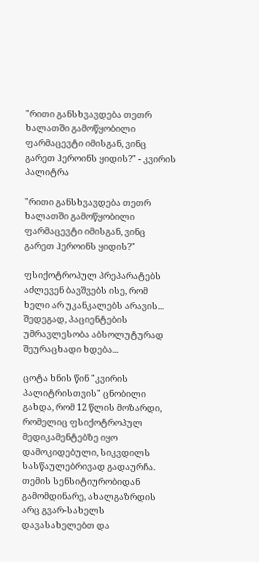"რითი განსხვავდება თეთრ ხალათში გამოწყობილი ფარმაცევტი იმისგან, ვინც გარეთ ჰეროინს ყიდის?" - კვირის პალიტრა

"რითი განსხვავდება თეთრ ხალათში გამოწყობილი ფარმაცევტი იმისგან, ვინც გარეთ ჰეროინს ყიდის?"

ფსიქოტროპულ პრეპარატებს აძლევენ ბავშვებს ისე, რომ ხელი არ უკანკალებს არავის... შედეგად, პაციენტების უმრავლესობა აბსოლუტურად შეურაცხადი ხდება...

ცოტა ხნის წინ "კვირის პალიტრისთვის" ცნობილი გახდა, რომ 12 წლის მოზარდი, რომელიც ფსიქოტროპულ მედიკამენტებზე იყო დამოკიდებული, სიკვდილს სასწაულებრივად გადაურჩა. თემის სენსიტიურობიდან გამომდინარე, ახალგაზრდის არც გვარ-სახელს დავასახელებთ და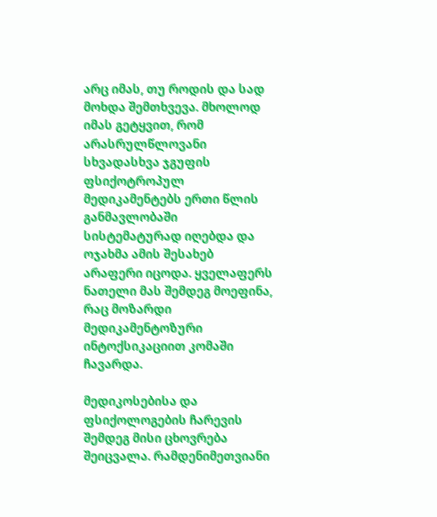არც იმას, თუ როდის და სად მოხდა შემთხვევა. მხოლოდ იმას გეტყვით, რომ არასრულწლოვანი სხვადასხვა ჯგუფის ფსიქოტროპულ მედიკამენტებს ერთი წლის განმავლობაში სისტემატურად იღებდა და ოჯახმა ამის შესახებ არაფერი იცოდა. ყველაფერს ნათელი მას შემდეგ მოეფინა, რაც მოზარდი მედიკამენტოზური ინტოქსიკაციით კომაში ჩავარდა.

მედიკოსებისა და ფსიქოლოგების ჩარევის შემდეგ მისი ცხოვრება შეიცვალა. რამდენიმეთვიანი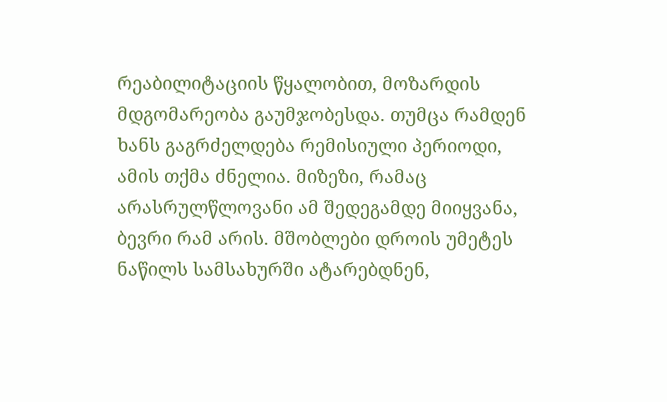რეაბილიტაციის წყალობით, მოზარდის მდგომარეობა გაუმჯობესდა. თუმცა რამდენ ხანს გაგრძელდება რემისიული პერიოდი, ამის თქმა ძნელია. მიზეზი, რამაც არასრულწლოვანი ამ შედეგამდე მიიყვანა, ბევრი რამ არის. მშობლები დროის უმეტეს ნაწილს სამსახურში ატარებდნენ,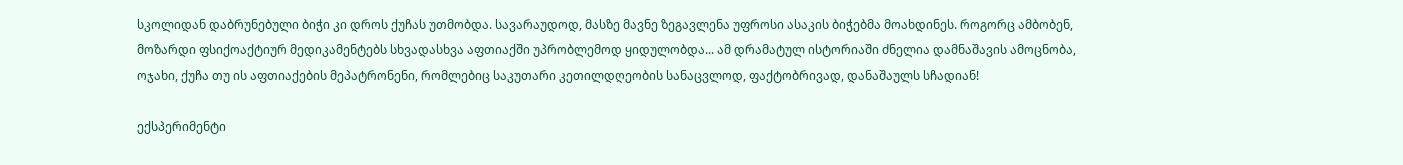სკოლიდან დაბრუნებული ბიჭი კი დროს ქუჩას უთმობდა. სავარაუდოდ, მასზე მავნე ზეგავლენა უფროსი ასაკის ბიჭებმა მოახდინეს. როგორც ამბობენ, მოზარდი ფსიქოაქტიურ მედიკამენტებს სხვადასხვა აფთიაქში უპრობლემოდ ყიდულობდა... ამ დრამატულ ისტორიაში ძნელია დამნაშავის ამოცნობა, ოჯახი, ქუჩა თუ ის აფთიაქების მეპატრონენი, რომლებიც საკუთარი კეთილდღეობის სანაცვლოდ, ფაქტობრივად, დანაშაულს სჩადიან!

ექსპერიმენტი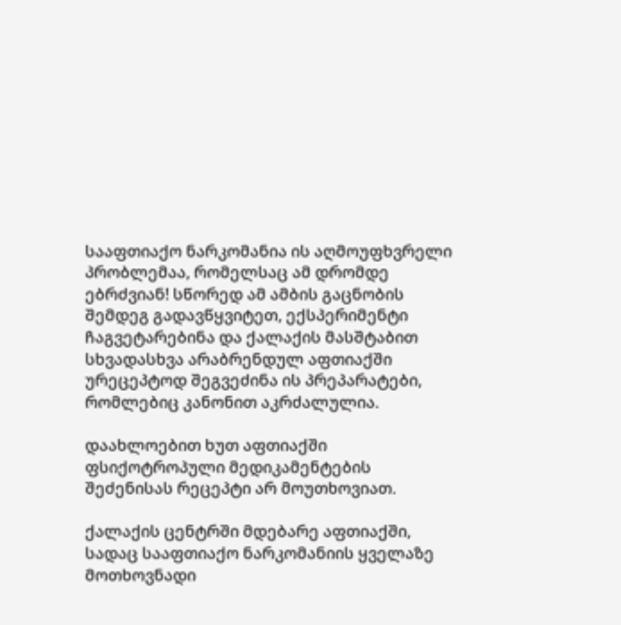სააფთიაქო ნარკომანია ის აღმოუფხვრელი პრობლემაა, რომელსაც ამ დრომდე ებრძვიან! სწორედ ამ ამბის გაცნობის შემდეგ გადავწყვიტეთ, ექსპერიმენტი ჩაგვეტარებინა და ქალაქის მასშტაბით სხვადასხვა არაბრენდულ აფთიაქში ურეცეპტოდ შეგვეძინა ის პრეპარატები, რომლებიც კანონით აკრძალულია.

დაახლოებით ხუთ აფთიაქში ფსიქოტროპული მედიკამენტების შეძენისას რეცეპტი არ მოუთხოვიათ.

ქალაქის ცენტრში მდებარე აფთიაქში, სადაც სააფთიაქო ნარკომანიის ყველაზე მოთხოვნადი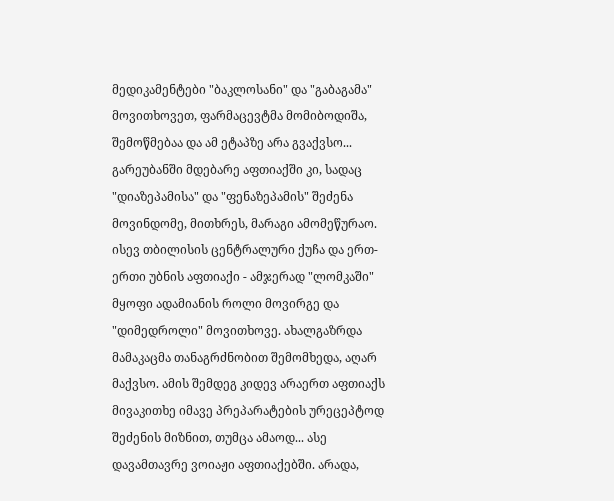მედიკამენტები "ბაკლოსანი" და "გაბაგამა" მოვითხოვეთ, ფარმაცევტმა მომიბოდიშა, შემოწმებაა და ამ ეტაპზე არა გვაქვსო... გარეუბანში მდებარე აფთიაქში კი, სადაც "დიაზეპამისა" და "ფენაზეპამის" შეძენა მოვინდომე, მითხრეს, მარაგი ამომეწურაო. ისევ თბილისის ცენტრალური ქუჩა და ერთ-ერთი უბნის აფთიაქი - ამჯერად "ლომკაში" მყოფი ადამიანის როლი მოვირგე და "დიმედროლი" მოვითხოვე. ახალგაზრდა მამაკაცმა თანაგრძნობით შემომხედა, აღარ მაქვსო. ამის შემდეგ კიდევ არაერთ აფთიაქს მივაკითხე იმავე პრეპარატების ურეცეპტოდ შეძენის მიზნით, თუმცა ამაოდ... ასე დავამთავრე ვოიაჟი აფთიაქებში. არადა,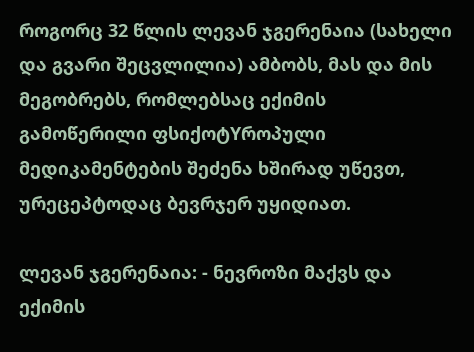როგორც 32 წლის ლევან ჯგერენაია (სახელი და გვარი შეცვლილია) ამბობს, მას და მის მეგობრებს, რომლებსაც ექიმის გამოწერილი ფსიქოტYროპული მედიკამენტების შეძენა ხშირად უწევთ, ურეცეპტოდაც ბევრჯერ უყიდიათ.

ლევან ჯგერენაია: - ნევროზი მაქვს და ექიმის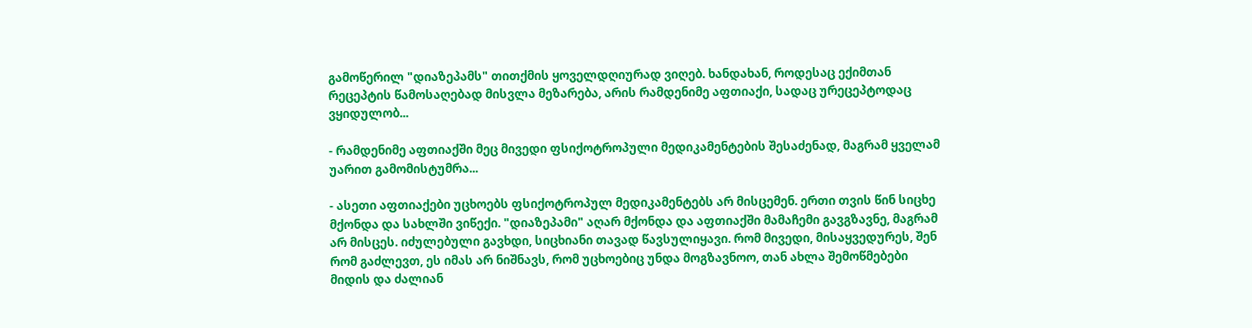გამოწერილ "დიაზეპამს" თითქმის ყოველდღიურად ვიღებ. ხანდახან, როდესაც ექიმთან რეცეპტის წამოსაღებად მისვლა მეზარება, არის რამდენიმე აფთიაქი, სადაც ურეცეპტოდაც ვყიდულობ...

- რამდენიმე აფთიაქში მეც მივედი ფსიქოტროპული მედიკამენტების შესაძენად, მაგრამ ყველამ უარით გამომისტუმრა...

- ასეთი აფთიაქები უცხოებს ფსიქოტროპულ მედიკამენტებს არ მისცემენ. ერთი თვის წინ სიცხე მქონდა და სახლში ვიწექი. "დიაზეპამი" აღარ მქონდა და აფთიაქში მამაჩემი გავგზავნე, მაგრამ არ მისცეს. იძულებული გავხდი, სიცხიანი თავად წავსულიყავი. რომ მივედი, მისაყვედურეს, შენ რომ გაძლევთ, ეს იმას არ ნიშნავს, რომ უცხოებიც უნდა მოგზავნოო, თან ახლა შემოწმებები მიდის და ძალიან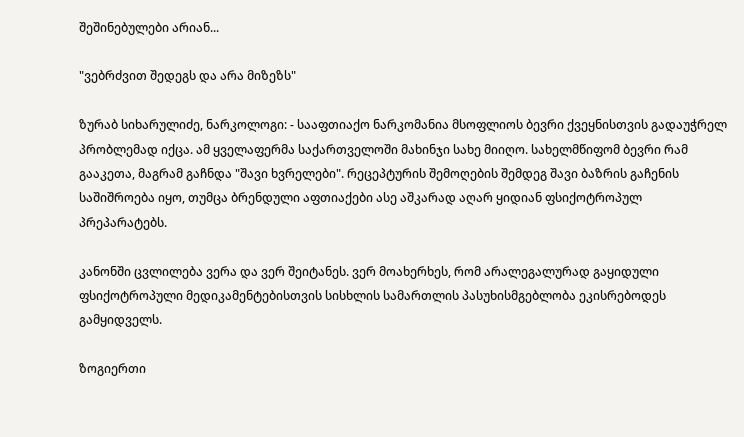შეშინებულები არიან...

"ვებრძვით შედეგს და არა მიზეზს"

ზურაბ სიხარულიძე, ნარკოლოგი: - სააფთიაქო ნარკომანია მსოფლიოს ბევრი ქვეყნისთვის გადაუჭრელ პრობლემად იქცა. ამ ყველაფერმა საქართველოში მახინჯი სახე მიიღო. სახელმწიფომ ბევრი რამ გააკეთა, მაგრამ გაჩნდა "შავი ხვრელები". რეცეპტურის შემოღების შემდეგ შავი ბაზრის გაჩენის საშიშროება იყო, თუმცა ბრენდული აფთიაქები ასე აშკარად აღარ ყიდიან ფსიქოტროპულ პრეპარატებს.

კანონში ცვლილება ვერა და ვერ შეიტანეს. ვერ მოახერხეს, რომ არალეგალურად გაყიდული ფსიქოტროპული მედიკამენტებისთვის სისხლის სამართლის პასუხისმგებლობა ეკისრებოდეს გამყიდველს.

ზოგიერთი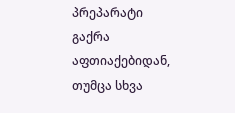პრეპარატი გაქრა აფთიაქებიდან, თუმცა სხვა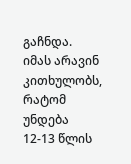გაჩნდა. იმას არავინ კითხულობს, რატომ უნდება 12-13 წლის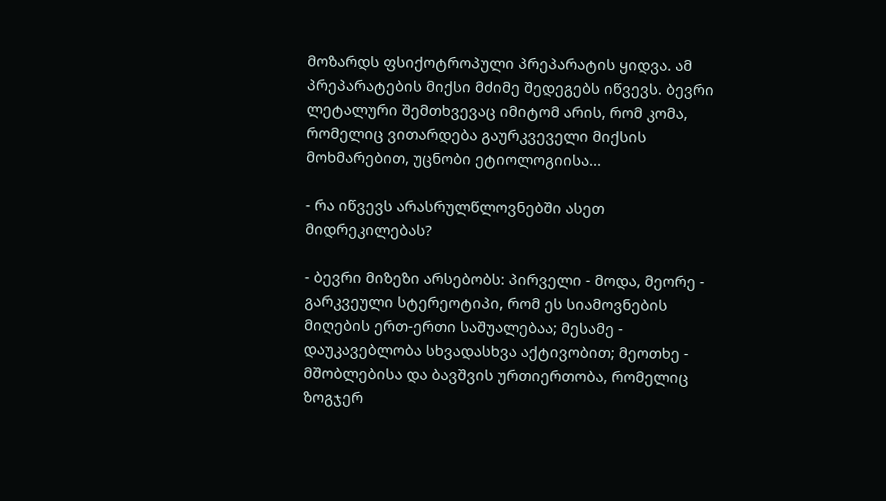მოზარდს ფსიქოტროპული პრეპარატის ყიდვა. ამ პრეპარატების მიქსი მძიმე შედეგებს იწვევს. ბევრი ლეტალური შემთხვევაც იმიტომ არის, რომ კომა, რომელიც ვითარდება გაურკვეველი მიქსის მოხმარებით, უცნობი ეტიოლოგიისა...

- რა იწვევს არასრულწლოვნებში ასეთ მიდრეკილებას?

- ბევრი მიზეზი არსებობს: პირველი - მოდა, მეორე - გარკვეული სტერეოტიპი, რომ ეს სიამოვნების მიღების ერთ-ერთი საშუალებაა; მესამე - დაუკავებლობა სხვადასხვა აქტივობით; მეოთხე - მშობლებისა და ბავშვის ურთიერთობა, რომელიც ზოგჯერ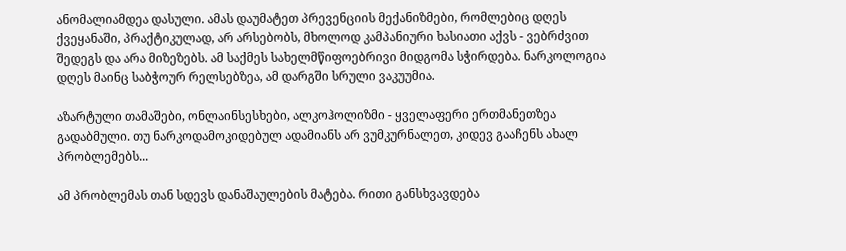ანომალიამდეა დასული. ამას დაუმატეთ პრევენციის მექანიზმები, რომლებიც დღეს ქვეყანაში, პრაქტიკულად, არ არსებობს, მხოლოდ კამპანიური ხასიათი აქვს - ვებრძვით შედეგს და არა მიზეზებს. ამ საქმეს სახელმწიფოებრივი მიდგომა სჭირდება. ნარკოლოგია დღეს მაინც საბჭოურ რელსებზეა, ამ დარგში სრული ვაკუუმია.

აზარტული თამაშები, ონლაინსესხები, ალკოჰოლიზმი - ყველაფერი ერთმანეთზეა გადაბმული. თუ ნარკოდამოკიდებულ ადამიანს არ ვუმკურნალეთ, კიდევ გააჩენს ახალ პრობლემებს...

ამ პრობლემას თან სდევს დანაშაულების მატება. რითი განსხვავდება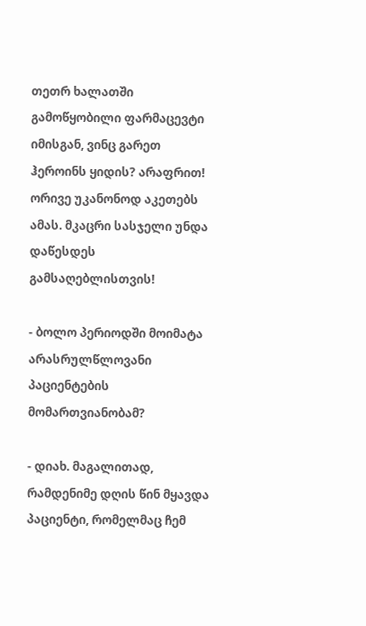თეთრ ხალათში გამოწყობილი ფარმაცევტი იმისგან, ვინც გარეთ ჰეროინს ყიდის? არაფრით! ორივე უკანონოდ აკეთებს ამას. მკაცრი სასჯელი უნდა დაწესდეს გამსაღებლისთვის!

- ბოლო პერიოდში მოიმატა არასრულწლოვანი პაციენტების მომართვიანობამ?

- დიახ. მაგალითად, რამდენიმე დღის წინ მყავდა პაციენტი, რომელმაც ჩემ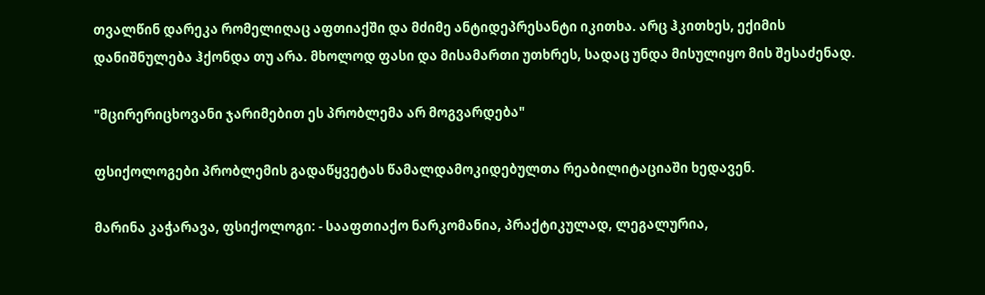თვალწინ დარეკა რომელიღაც აფთიაქში და მძიმე ანტიდეპრესანტი იკითხა. არც ჰკითხეს, ექიმის დანიშნულება ჰქონდა თუ არა. მხოლოდ ფასი და მისამართი უთხრეს, სადაც უნდა მისულიყო მის შესაძენად.

"მცირერიცხოვანი ჯარიმებით ეს პრობლემა არ მოგვარდება"

ფსიქოლოგები პრობლემის გადაწყვეტას წამალდამოკიდებულთა რეაბილიტაციაში ხედავენ.

მარინა კაჭარავა, ფსიქოლოგი: - სააფთიაქო ნარკომანია, პრაქტიკულად, ლეგალურია,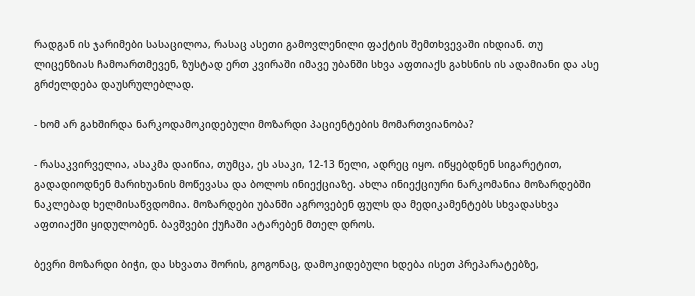რადგან ის ჯარიმები სასაცილოა, რასაც ასეთი გამოვლენილი ფაქტის შემთხვევაში იხდიან. თუ ლიცენზიას ჩამოართმევენ, ზუსტად ერთ კვირაში იმავე უბანში სხვა აფთიაქს გახსნის ის ადამიანი და ასე გრძელდება დაუსრულებლად.

- ხომ არ გახშირდა ნარკოდამოკიდებული მოზარდი პაციენტების მომართვიანობა?

- რასაკვირველია, ასაკმა დაიწია, თუმცა, ეს ასაკი, 12-13 წელი, ადრეც იყო. იწყებდნენ სიგარეტით, გადადიოდნენ მარიხუანის მოწევასა და ბოლოს ინიექციაზე. ახლა ინიექციური ნარკომანია მოზარდებში ნაკლებად ხელმისაწვდომია. მოზარდები უბანში აგროვებენ ფულს და მედიკამენტებს სხვადასხვა აფთიაქში ყიდულობენ. ბავშვები ქუჩაში ატარებენ მთელ დროს.

ბევრი მოზარდი ბიჭი, და სხვათა შორის, გოგონაც, დამოკიდებული ხდება ისეთ პრეპარატებზე,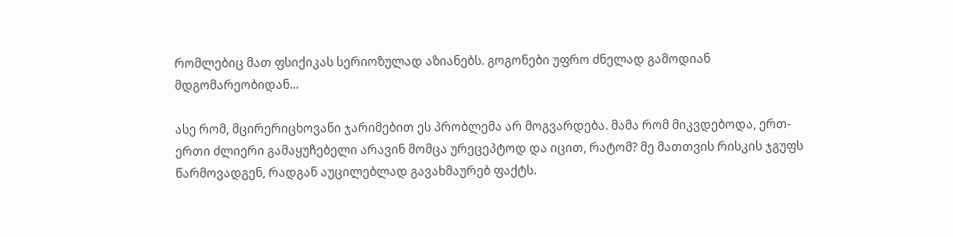რომლებიც მათ ფსიქიკას სერიოზულად აზიანებს. გოგონები უფრო ძნელად გამოდიან მდგომარეობიდან...

ასე რომ, მცირერიცხოვანი ჯარიმებით ეს პრობლემა არ მოგვარდება. მამა რომ მიკვდებოდა, ერთ-ერთი ძლიერი გამაყუჩებელი არავინ მომცა ურეცეპტოდ და იცით, რატომ? მე მათთვის რისკის ჯგუფს წარმოვადგენ, რადგან აუცილებლად გავახმაურებ ფაქტს.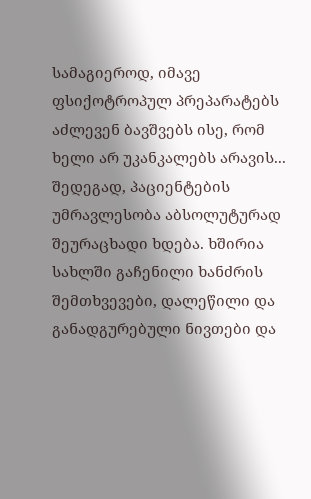სამაგიეროდ, იმავე ფსიქოტროპულ პრეპარატებს აძლევენ ბავშვებს ისე, რომ ხელი არ უკანკალებს არავის... შედეგად, პაციენტების უმრავლესობა აბსოლუტურად შეურაცხადი ხდება. ხშირია სახლში გაჩენილი ხანძრის შემთხვევები, დალეწილი და განადგურებული ნივთები და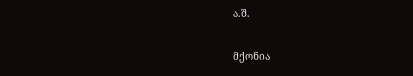ა.შ.

მქონია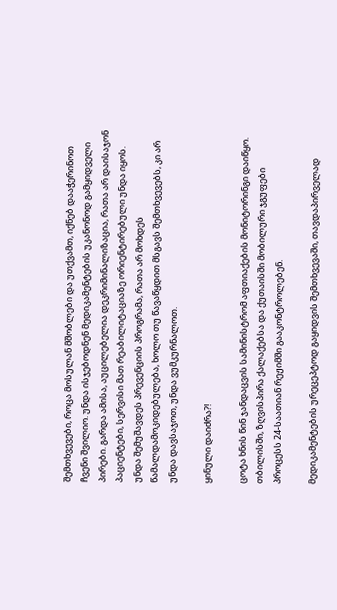შემთხვევები, როცა მოსულან მშობლები და უთქვამთ, იქნებ დააჭერინოთ ჩვენი შვილიო. უნდა ისჯებოდნენ მედიკამენტების უკანონოდ გამყიდველი პირები. გარდა ამისა, აუცილებელია დეკრიმინალიზაცია, რათა არ დაისაჯონ პაციენტები, სერვისი მათ რეაბილიტაციაზე ორიენტირებული უნდა იყოს. უნდა შემუშავდეს პრევენციის პროგრამა, რათა არ მოხდეს წამალდამოკიდებულება, ხოლო თუ წავაწყდით მსგავს შემთხვევებს, კი არ უნდა დავსაჯოთ, უნდა ვუმკურნალოთ.

ყინული დაიძრა?!

ცოტა ხნის წინ ჯანდაცვის სამინისტრომ აფთიაქების მონიტორინგი დაიწყო. თბილისში, ზღვისპირა ქალაქებსა და ქუთაისში მობილური ჯგუფები პროცესს 24-საათიან რეჟიმში გააკონტროლებენ.

მედიკამენტების ურეცეპტოდ გაყიდვის შემთხვევაში, თავდაპირველად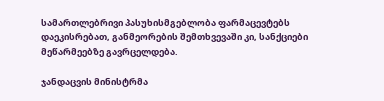სამართლებრივი პასუხისმგებლობა ფარმაცევტებს დაეკისრებათ, განმეორების შემთხვევაში კი, სანქციები მეწარმეებზე გავრცელდება.

ჯანდაცვის მინისტრმა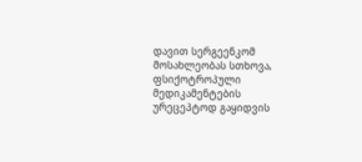დავით სერგეენკომ მოსახლეობას სთხოვა, ფსიქოტროპული მედიკამენტების ურეცეპტოდ გაყიდვის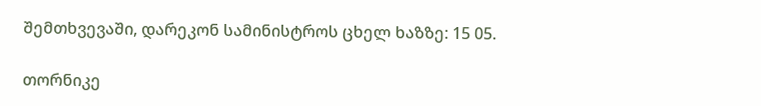შემთხვევაში, დარეკონ სამინისტროს ცხელ ხაზზე: 15 05.

თორნიკე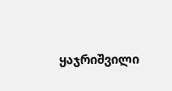ყაჯრიშვილი